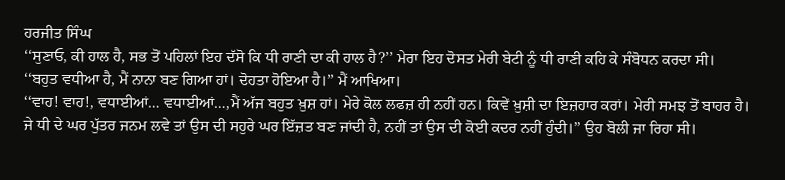ਹਰਜੀਤ ਸਿੰਘ
‘‘ਸੁਣਾਓ, ਕੀ ਹਾਲ ਹੈ, ਸਭ ਤੋਂ ਪਹਿਲਾਂ ਇਹ ਦੱਸੋ ਕਿ ਧੀ ਰਾਣੀ ਦਾ ਕੀ ਹਾਲ ਹੈ?’’ ਮੇਰਾ ਇਹ ਦੋਸਤ ਮੇਰੀ ਬੇਟੀ ਨੂੰ ਧੀ ਰਾਣੀ ਕਹਿ ਕੇ ਸੰਬੋਧਨ ਕਰਦਾ ਸੀ।
‘‘ਬਹੁਤ ਵਧੀਆ ਹੈ, ਮੈਂ ਨਾਨਾ ਬਣ ਗਿਆ ਹਾਂ। ਦੋਹਤਾ ਹੋਇਆ ਹੈ।’’ ਮੈਂ ਆਖਿਆ।
‘‘ਵਾਹ! ਵਾਹ!, ਵਧਾਈਆਂ… ਵਧਾਈਆਂ…,ਮੈਂ ਅੱਜ ਬਹੁਤ ਖ਼ੁਸ਼ ਹਾਂ। ਮੇਰੇ ਕੋਲ ਲਫਜ਼ ਹੀ ਨਹੀਂ ਹਨ। ਕਿਵੇਂ ਖ਼ੁਸ਼ੀ ਦਾ ਇਜ਼ਹਾਰ ਕਰਾਂ। ਮੇਰੀ ਸਮਝ ਤੋਂ ਬਾਹਰ ਹੈ। ਜੇ ਧੀ ਦੇ ਘਰ ਪੁੱਤਰ ਜਨਮ ਲਵੇ ਤਾਂ ਉਸ ਦੀ ਸਹੁਰੇ ਘਰ ਇੱਜ਼ਤ ਬਣ ਜਾਂਦੀ ਹੈ, ਨਹੀਂ ਤਾਂ ਉਸ ਦੀ ਕੋਈ ਕਦਰ ਨਹੀਂ ਹੁੰਦੀ।’’ ਉਹ ਬੋਲੀ ਜਾ ਰਿਹਾ ਸੀ।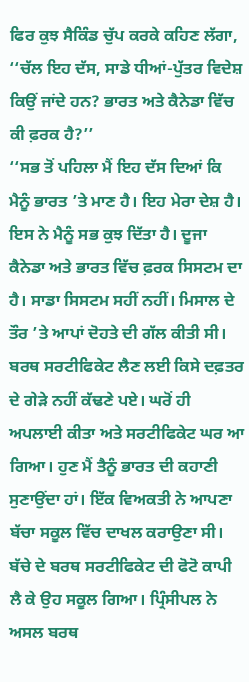ਫਿਰ ਕੁਝ ਸੈਕਿੰਡ ਚੁੱਪ ਕਰਕੇ ਕਹਿਣ ਲੱਗਾ,
‘‘ਚੱਲ ਇਹ ਦੱਸ, ਸਾਡੇ ਧੀਆਂ-ਪੁੱਤਰ ਵਿਦੇਸ਼ ਕਿਉਂ ਜਾਂਦੇ ਹਨ? ਭਾਰਤ ਅਤੇ ਕੈਨੇਡਾ ਵਿੱਚ ਕੀ ਫ਼ਰਕ ਹੈ?’’
‘‘ਸਭ ਤੋਂ ਪਹਿਲਾ ਮੈਂ ਇਹ ਦੱਸ ਦਿਆਂ ਕਿ ਮੈਨੂੰ ਭਾਰਤ ’ਤੇ ਮਾਣ ਹੈ। ਇਹ ਮੇਰਾ ਦੇਸ਼ ਹੈ। ਇਸ ਨੇ ਮੈਨੂੰ ਸਭ ਕੁਝ ਦਿੱਤਾ ਹੈ। ਦੂਜਾ ਕੈਨੇਡਾ ਅਤੇ ਭਾਰਤ ਵਿੱਚ ਫ਼ਰਕ ਸਿਸਟਮ ਦਾ ਹੈ। ਸਾਡਾ ਸਿਸਟਮ ਸਹੀਂ ਨਹੀਂ। ਮਿਸਾਲ ਦੇ ਤੌਰ ’ਤੇ ਆਪਾਂ ਦੋਹਤੇ ਦੀ ਗੱਲ ਕੀਤੀ ਸੀ। ਬਰਥ ਸਰਟੀਫਿਕੇਟ ਲੈਣ ਲਈ ਕਿਸੇ ਦਫ਼ਤਰ ਦੇ ਗੇੜੇ ਨਹੀਂ ਕੱਢਣੇ ਪਏ। ਘਰੋਂ ਹੀ ਅਪਲਾਈ ਕੀਤਾ ਅਤੇ ਸਰਟੀਫਿਕੇਟ ਘਰ ਆ ਗਿਆ। ਹੁਣ ਮੈਂ ਤੈਨੂੰ ਭਾਰਤ ਦੀ ਕਹਾਣੀ ਸੁਣਾਉਂਦਾ ਹਾਂ। ਇੱਕ ਵਿਅਕਤੀ ਨੇ ਆਪਣਾ ਬੱਚਾ ਸਕੂਲ ਵਿੱਚ ਦਾਖਲ ਕਰਾਉਣਾ ਸੀ। ਬੱਚੇ ਦੇ ਬਰਥ ਸਰਟੀਫਿਕੇਟ ਦੀ ਫੋਟੋ ਕਾਪੀ ਲੈ ਕੇ ਉਹ ਸਕੂਲ ਗਿਆ। ਪ੍ਰਿੰਸੀਪਲ ਨੇ ਅਸਲ ਬਰਥ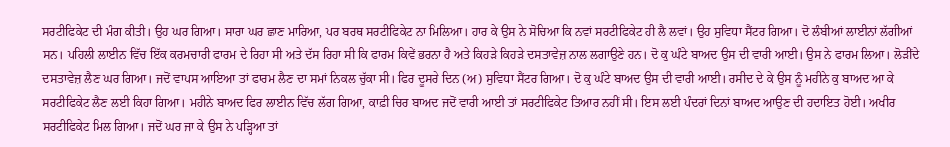ਸਰਟੀਫਿਕੇਟ ਦੀ ਮੰਗ ਕੀਤੀ। ਉਹ ਘਰ ਗਿਆ। ਸਾਰਾ ਘਰ ਛਾਣ ਮਾਰਿਆ, ਪਰ ਬਰਥ ਸਰਟੀਫਿਕੇਟ ਨਾ ਮਿਲਿਆ। ਹਾਰ ਕੇ ਉਸ ਨੇ ਸੋਚਿਆ ਕਿ ਨਵਾਂ ਸਰਟੀਫਿਕੇਟ ਹੀ ਲੈ ਲਵਾਂ। ਉਹ ਸੁਵਿਧਾ ਸੈਂਟਰ ਗਿਆ। ਦੋ ਲੰਬੀਆਂ ਲਾਈਨਾਂ ਲੱਗੀਆਂ ਸਨ। ਪਹਿਲੀ ਲਾਈਨ ਵਿੱਚ ਇੱਕ ਕਰਮਚਾਰੀ ਫਾਰਮ ਦੇ ਰਿਹਾ ਸੀ ਅਤੇ ਦੱਸ ਰਿਹਾ ਸੀ ਕਿ ਫਾਰਮ ਕਿਵੇਂ ਭਰਨਾ ਹੈ ਅਤੇ ਕਿਹੜੇ ਕਿਹੜੇ ਦਸਤਾਵੇਜ਼ ਨਾਲ ਲਗਾਉਣੇ ਹਨ। ਦੋ ਕੁ ਘੰਟੇ ਬਾਅਦ ਉਸ ਦੀ ਵਾਰੀ ਆਈ। ਉਸ ਨੇ ਫਾਰਮ ਲਿਆ। ਲੋੜੀਂਦੇ ਦਸਤਾਵੇਜ਼ ਲੈਣ ਘਰ ਗਿਆ। ਜਦੋਂ ਵਾਪਸ ਆਇਆ ਤਾਂ ਫਾਰਮ ਲੈਣ ਦਾ ਸਮਾਂ ਨਿਕਲ ਚੁੱਕਾ ਸੀ। ਫਿਰ ਦੂਸਰੇ ਦਿਨ (ਅ) ਸੁਵਿਧਾ ਸੈਂਟਰ ਗਿਆ। ਦੋ ਕੁ ਘੰਟੇ ਬਾਅਦ ਉਸ ਦੀ ਵਾਰੀ ਆਈ। ਰਸੀਦ ਦੇ ਕੇ ਉਸ ਨੂੰ ਮਹੀਨੇ ਕੁ ਬਾਅਦ ਆ ਕੇ ਸਰਟੀਫਿਕੇਟ ਲੈਣ ਲਈ ਕਿਹਾ ਗਿਆ। ਮਹੀਨੇ ਬਾਅਦ ਫਿਰ ਲਾਈਨ ਵਿੱਚ ਲੱਗ ਗਿਆ, ਕਾਫ਼ੀ ਚਿਰ ਬਾਅਦ ਜਦੋਂ ਵਾਰੀ ਆਈ ਤਾਂ ਸਰਟੀਫਿਕੇਟ ਤਿਆਰ ਨਹੀਂ ਸੀ। ਇਸ ਲਈ ਪੰਦਰਾਂ ਦਿਨਾਂ ਬਾਅਦ ਆਉਣ ਦੀ ਹਦਾਇਤ ਹੋਈ। ਅਖੀਰ ਸਰਟੀਫਿਕੇਟ ਮਿਲ ਗਿਆ। ਜਦੋਂ ਘਰ ਜਾ ਕੇ ਉਸ ਨੇ ਪੜ੍ਹਿਆ ਤਾਂ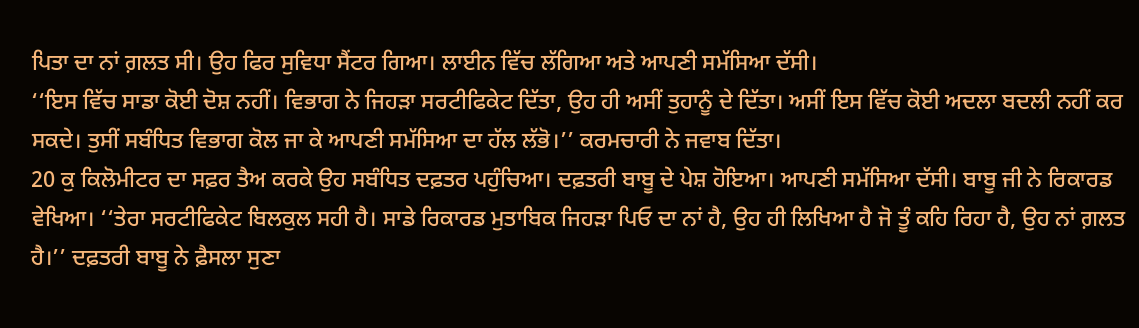ਪਿਤਾ ਦਾ ਨਾਂ ਗ਼ਲਤ ਸੀ। ਉਹ ਫਿਰ ਸੁਵਿਧਾ ਸੈਂਟਰ ਗਿਆ। ਲਾਈਨ ਵਿੱਚ ਲੱਗਿਆ ਅਤੇ ਆਪਣੀ ਸਮੱਸਿਆ ਦੱਸੀ।
‘‘ਇਸ ਵਿੱਚ ਸਾਡਾ ਕੋਈ ਦੋਸ਼ ਨਹੀਂ। ਵਿਭਾਗ ਨੇ ਜਿਹੜਾ ਸਰਟੀਫਿਕੇਟ ਦਿੱਤਾ, ਉਹ ਹੀ ਅਸੀਂ ਤੁਹਾਨੂੰ ਦੇ ਦਿੱਤਾ। ਅਸੀਂ ਇਸ ਵਿੱਚ ਕੋਈ ਅਦਲਾ ਬਦਲੀ ਨਹੀਂ ਕਰ ਸਕਦੇ। ਤੁਸੀਂ ਸਬੰਧਿਤ ਵਿਭਾਗ ਕੋਲ ਜਾ ਕੇ ਆਪਣੀ ਸਮੱਸਿਆ ਦਾ ਹੱਲ ਲੱਭੋ।’’ ਕਰਮਚਾਰੀ ਨੇ ਜਵਾਬ ਦਿੱਤਾ।
20 ਕੁ ਕਿਲੋਮੀਟਰ ਦਾ ਸਫ਼ਰ ਤੈਅ ਕਰਕੇ ਉਹ ਸਬੰਧਿਤ ਦਫ਼ਤਰ ਪਹੁੰਚਿਆ। ਦਫ਼ਤਰੀ ਬਾਬੂ ਦੇ ਪੇਸ਼ ਹੋਇਆ। ਆਪਣੀ ਸਮੱਸਿਆ ਦੱਸੀ। ਬਾਬੂ ਜੀ ਨੇ ਰਿਕਾਰਡ ਵੇਖਿਆ। ‘‘ਤੇਰਾ ਸਰਟੀਫਿਕੇਟ ਬਿਲਕੁਲ ਸਹੀ ਹੈ। ਸਾਡੇ ਰਿਕਾਰਡ ਮੁਤਾਬਿਕ ਜਿਹੜਾ ਪਿਓ ਦਾ ਨਾਂ ਹੈ, ਉਹ ਹੀ ਲਿਖਿਆ ਹੈ ਜੋ ਤੂੰ ਕਹਿ ਰਿਹਾ ਹੈ, ਉਹ ਨਾਂ ਗ਼ਲਤ ਹੈ।’’ ਦਫ਼ਤਰੀ ਬਾਬੂ ਨੇ ਫ਼ੈਸਲਾ ਸੁਣਾ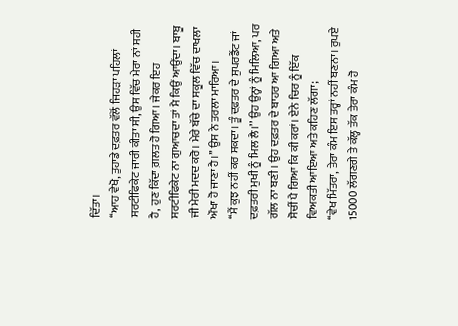ਦਿੱਤਾ।
‘‘ਆਹ ਵੇਖੋ, ਤੁਹਾਡੇ ਦਫ਼ਤਰ ਵੱਲੋਂ ਜਿਹੜਾ ਪਹਿਲਾਂ ਸਰਟੀਫਿਕੇਟ ਜਾਰੀ ਕੀਤਾ ਸੀ, ਉਸ ਵਿੱਚ ਮੇਰਾ ਨਾਂ ਸਹੀ ਹੈ, ਹੁਣ ਕਿੱਦਾ ਗ਼ਲਤ ਹੋ ਗਿਆ। ਜੇਕਰ ਇਹ ਸਰਟੀਫਿਕੇਟ ਨਾ ਗੁਆਚਦਾ ਤਾਂ ਮੈ ਕਿਉਂ ਆਉਂਦਾ। ਬਾਬੂ ਜੀ ਮੇਰੀ ਮਦਦ ਕਰੋ। ਮੇਰੇ ਬੱਚੇ ਦਾ ਸਕੂਲ ਵਿੱਚ ਦਾਖਲਾ ਔਖਾ ਹੋ ਜਾਣਾ ਹੈ।’’ ਉਸ ਨੇ ਤਰਲਾ ਮਾਰਿਆ।
‘‘ਮੈਂ ਕੁਝ ਨਹੀਂ ਕਰ ਸਕਦਾ। ਤੂੰ ਦਫ਼ਤਰ ਦੇ ਸੁਪਰਡੈਂਟ ਜਾਂ ਦਫ਼ਤਰੀ ਮੁਖੀ ਨੂੰ ਮਿਲ ਲੈ।’’ ਉਹ ਉਨ੍ਹਾਂ ਨੂੰ ਮਿਲਿਆ, ਪਰ ਗੱਲ ਨਾ ਬਣੀ। ਉਹ ਦਫ਼ਤਰ ਦੇ ਬਾਹਰ ਆ ਗਿਆ ਅਤੇ ਸੋਚੀਂ ਪੈ ਗਿਆ ਕਿ ਕੀ ਕਰਾਂ। ਏਨੇ ਚਿਰ ਨੂੰ ਇੱਕ ਵਿਅਕਤੀ ਆਇਆ ਅਤੇ ਕਹਿਣ ਲੱਗਾ;
‘‘ਵੇਖ ਮਿੱਤਰਾ, ਤੇਰਾ ਕੰਮ ਇਸ ਤਰ੍ਹਾਂ ਨਹੀਂ ਬਣਨਾ। ਰੁਪਏ 15000 ਲੱਗਣਗੇ ਤੇ ਕੱਲ੍ਹ ਤੱਕ ਤੇਰਾ ਕੰਮ ਹੋ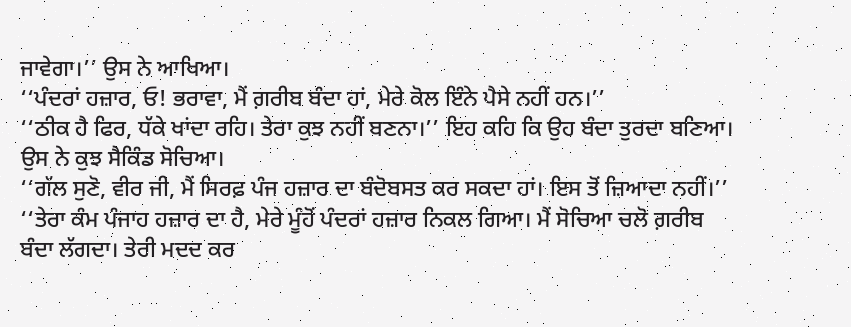ਜਾਵੇਗਾ।’’ ਉਸ ਨੇ ਆਖਿਆ।
‘‘ਪੰਦਰਾਂ ਹਜ਼ਾਰ, ਓ! ਭਰਾਵਾ, ਮੈਂ ਗ਼ਰੀਬ ਬੰਦਾ ਹਾਂ, ਮੇਰੇ ਕੋਲ ਇੰਨੇ ਪੈਸੇ ਨਹੀਂ ਹਨ।’’
‘‘ਠੀਕ ਹੈ ਫਿਰ, ਧੱਕੇ ਖਾਂਦਾ ਰਹਿ। ਤੇਰਾ ਕੁਝ ਨਹੀਂ ਬਣਨਾ।’’ ਇਹ ਕਹਿ ਕਿ ਉਹ ਬੰਦਾ ਤੁਰਦਾ ਬਣਿਆ। ਉਸ ਨੇ ਕੁਝ ਸੈਕਿੰਡ ਸੋਚਿਆ।
‘‘ਗੱਲ ਸੁਣੋ, ਵੀਰ ਜੀ, ਮੈਂ ਸਿਰਫ਼ ਪੰਜ ਹਜ਼ਾਰ ਦਾ ਬੰਦੋਬਸਤ ਕਰ ਸਕਦਾ ਹਾਂ। ਇਸ ਤੋਂ ਜ਼ਿਆਦਾ ਨਹੀਂ।’’
‘‘ਤੇਰਾ ਕੰਮ ਪੰਜਾਹ ਹਜ਼ਾਰ ਦਾ ਹੈ, ਮੇਰੇ ਮੂੰਹੋਂ ਪੰਦਰਾਂ ਹਜ਼ਾਰ ਨਿਕਲ ਗਿਆ। ਮੈਂ ਸੋਚਿਆ ਚਲੋ ਗ਼ਰੀਬ ਬੰਦਾ ਲੱਗਦਾ। ਤੇਰੀ ਮਦਦ ਕਰ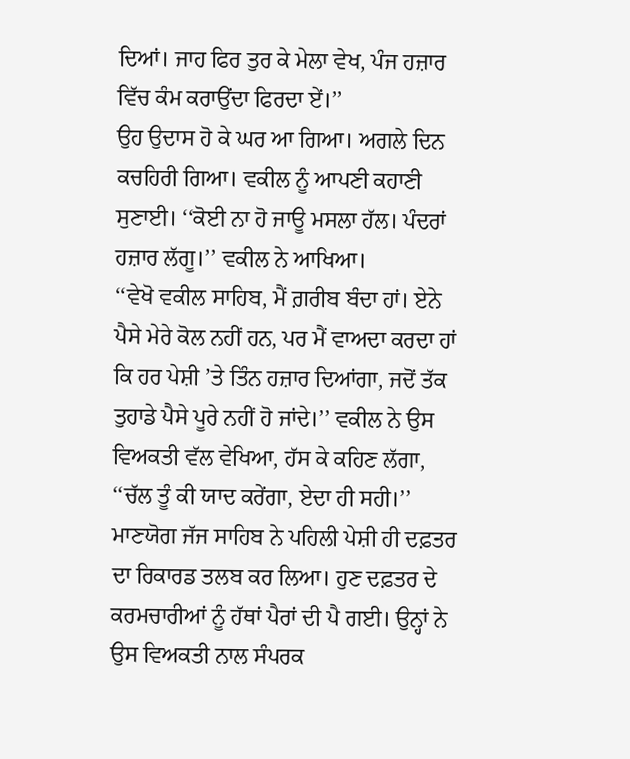ਦਿਆਂ। ਜਾਹ ਫਿਰ ਤੁਰ ਕੇ ਮੇਲਾ ਵੇਖ, ਪੰਜ ਹਜ਼ਾਰ ਵਿੱਚ ਕੰਮ ਕਰਾਉਂਦਾ ਫਿਰਦਾ ਏਂ।’’
ਉਹ ਉਦਾਸ ਹੋ ਕੇ ਘਰ ਆ ਗਿਆ। ਅਗਲੇ ਦਿਨ ਕਚਹਿਰੀ ਗਿਆ। ਵਕੀਲ ਨੂੰ ਆਪਣੀ ਕਹਾਣੀ ਸੁਣਾਈ। ‘‘ਕੋਈ ਨਾ ਹੋ ਜਾਊ ਮਸਲਾ ਹੱਲ। ਪੰਦਰਾਂ ਹਜ਼ਾਰ ਲੱਗੂ।’’ ਵਕੀਲ ਨੇ ਆਖਿਆ।
‘‘ਵੇਖੋ ਵਕੀਲ ਸਾਹਿਬ, ਮੈਂ ਗ਼ਰੀਬ ਬੰਦਾ ਹਾਂ। ਏਨੇ ਪੈਸੇ ਮੇਰੇ ਕੋਲ ਨਹੀਂ ਹਨ, ਪਰ ਮੈਂ ਵਾਅਦਾ ਕਰਦਾ ਹਾਂ ਕਿ ਹਰ ਪੇਸ਼ੀ ’ਤੇ ਤਿੰਨ ਹਜ਼ਾਰ ਦਿਆਂਗਾ, ਜਦੋਂ ਤੱਕ ਤੁਹਾਡੇ ਪੈਸੇ ਪੂਰੇ ਨਹੀਂ ਹੋ ਜਾਂਦੇ।’’ ਵਕੀਲ ਨੇ ਉਸ ਵਿਅਕਤੀ ਵੱਲ ਵੇਖਿਆ, ਹੱਸ ਕੇ ਕਹਿਣ ਲੱਗਾ, ‘‘ਚੱਲ ਤੂੰ ਕੀ ਯਾਦ ਕਰੇਂਗਾ, ਏਦਾ ਹੀ ਸਹੀ।’’
ਮਾਣਯੋਗ ਜੱਜ ਸਾਹਿਬ ਨੇ ਪਹਿਲੀ ਪੇਸ਼ੀ ਹੀ ਦਫ਼ਤਰ ਦਾ ਰਿਕਾਰਡ ਤਲਬ ਕਰ ਲਿਆ। ਹੁਣ ਦਫ਼ਤਰ ਦੇ ਕਰਮਚਾਰੀਆਂ ਨੂੰ ਹੱਥਾਂ ਪੈਰਾਂ ਦੀ ਪੈ ਗਈ। ਉਨ੍ਹਾਂ ਨੇ ਉਸ ਵਿਅਕਤੀ ਨਾਲ ਸੰਪਰਕ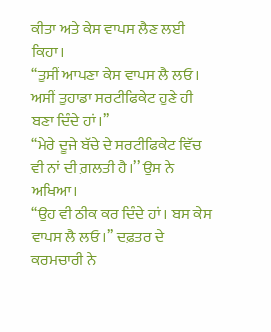ਕੀਤਾ ਅਤੇ ਕੇਸ ਵਾਪਸ ਲੈਣ ਲਈ ਕਿਹਾ।
‘‘ਤੁਸੀਂ ਆਪਣਾ ਕੇਸ ਵਾਪਸ ਲੈ ਲਓ। ਅਸੀਂ ਤੁਹਾਡਾ ਸਰਟੀਫਿਕੇਟ ਹੁਣੇ ਹੀ ਬਣਾ ਦਿੰਦੇ ਹਾਂ।’’
‘‘ਮੇਰੇ ਦੂਜੇ ਬੱਚੇ ਦੇ ਸਰਟੀਫਿਕੇਟ ਵਿੱਚ ਵੀ ਨਾਂ ਦੀ ਗ਼ਲਤੀ ਹੈ।’’ ਉਸ ਨੇ ਅਖਿਆ।
‘‘ਉਹ ਵੀ ਠੀਕ ਕਰ ਦਿੰਦੇ ਹਾਂ। ਬਸ ਕੇਸ ਵਾਪਸ ਲੈ ਲਓ।’’ ਦਫ਼ਤਰ ਦੇ ਕਰਮਚਾਰੀ ਨੇ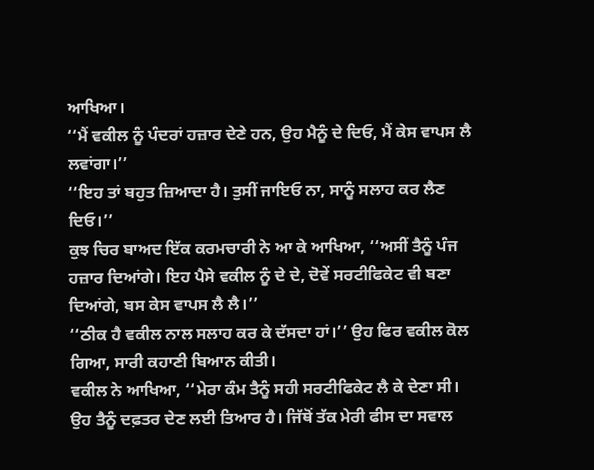ਆਖਿਆ।
‘‘ਮੈਂ ਵਕੀਲ ਨੂੰ ਪੰਦਰਾਂ ਹਜ਼ਾਰ ਦੇਣੇ ਹਨ, ਉਹ ਮੈਨੂੰ ਦੇ ਦਿਓ, ਮੈਂ ਕੇਸ ਵਾਪਸ ਲੈ ਲਵਾਂਗਾ।’’
‘‘ਇਹ ਤਾਂ ਬਹੁਤ ਜ਼ਿਆਦਾ ਹੈ। ਤੁਸੀਂ ਜਾਇਓ ਨਾ, ਸਾਨੂੰ ਸਲਾਹ ਕਰ ਲੈਣ ਦਿਓ।’’
ਕੁਝ ਚਿਰ ਬਾਅਦ ਇੱਕ ਕਰਮਚਾਰੀ ਨੇ ਆ ਕੇ ਆਖਿਆ, ‘‘ਅਸੀਂ ਤੈਨੂੰ ਪੰਜ ਹਜ਼ਾਰ ਦਿਆਂਗੇ। ਇਹ ਪੈਸੇ ਵਕੀਲ ਨੂੰ ਦੇ ਦੇ, ਦੋਵੇਂ ਸਰਟੀਫਿਕੇਟ ਵੀ ਬਣਾ ਦਿਆਂਗੇ, ਬਸ ਕੇਸ ਵਾਪਸ ਲੈ ਲੈ।’’
‘‘ਠੀਕ ਹੈ ਵਕੀਲ ਨਾਲ ਸਲਾਹ ਕਰ ਕੇ ਦੱਸਦਾ ਹਾਂ।’’ ਉਹ ਫਿਰ ਵਕੀਲ ਕੋਲ ਗਿਆ, ਸਾਰੀ ਕਹਾਣੀ ਬਿਆਨ ਕੀਤੀ।
ਵਕੀਲ ਨੇ ਆਖਿਆ, ‘‘ਮੇਰਾ ਕੰਮ ਤੈਨੂੰ ਸਹੀ ਸਰਟੀਫਿਕੇਟ ਲੈ ਕੇ ਦੇਣਾ ਸੀ। ਉਹ ਤੈਨੂੰ ਦਫ਼ਤਰ ਦੇਣ ਲਈ ਤਿਆਰ ਹੈ। ਜਿੱਥੋਂ ਤੱਕ ਮੇਰੀ ਫੀਸ ਦਾ ਸਵਾਲ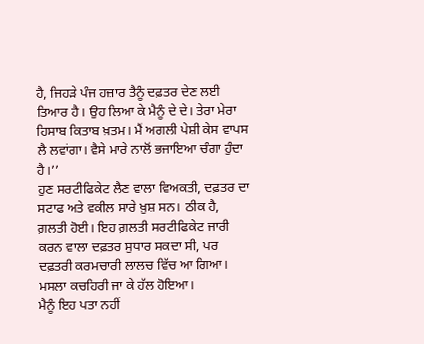ਹੈ, ਜਿਹੜੇ ਪੰਜ ਹਜ਼ਾਰ ਤੈਨੂੰ ਦਫ਼ਤਰ ਦੇਣ ਲਈ ਤਿਆਰ ਹੈ। ਉਹ ਲਿਆ ਕੇ ਮੈਨੂੰ ਦੇ ਦੇ। ਤੇਰਾ ਮੇਰਾ ਹਿਸਾਬ ਕਿਤਾਬ ਖ਼ਤਮ। ਮੈਂ ਅਗਲੀ ਪੇਸ਼ੀ ਕੇਸ ਵਾਪਸ ਲੈ ਲਵਾਂਗਾ। ਵੈਸੇ ਮਾਰੇ ਨਾਲੋਂ ਭਜਾਇਆ ਚੰਗਾ ਹੁੰਦਾ ਹੈ।’’
ਹੁਣ ਸਰਟੀਫਿਕੇਟ ਲੈਣ ਵਾਲਾ ਵਿਅਕਤੀ, ਦਫ਼ਤਰ ਦਾ ਸਟਾਫ ਅਤੇ ਵਕੀਲ ਸਾਰੇ ਖ਼ੁਸ਼ ਸਨ। ਠੀਕ ਹੈ, ਗ਼ਲਤੀ ਹੋਈ। ਇਹ ਗ਼ਲਤੀ ਸਰਟੀਫਿਕੇਟ ਜਾਰੀ ਕਰਨ ਵਾਲਾ ਦਫ਼ਤਰ ਸੁਧਾਰ ਸਕਦਾ ਸੀ, ਪਰ ਦਫ਼ਤਰੀ ਕਰਮਚਾਰੀ ਲਾਲਚ ਵਿੱਚ ਆ ਗਿਆ। ਮਸਲਾ ਕਚਹਿਰੀ ਜਾ ਕੇ ਹੱਲ ਹੋਇਆ।
ਮੈਨੂੰ ਇਹ ਪਤਾ ਨਹੀਂ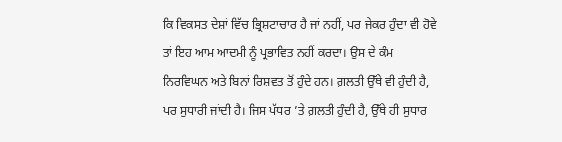ਕਿ ਵਿਕਸਤ ਦੇਸ਼ਾਂ ਵਿੱਚ ਭ੍ਰਿਸ਼ਟਾਚਾਰ ਹੈ ਜਾਂ ਨਹੀਂ, ਪਰ ਜੇਕਰ ਹੁੰਦਾ ਵੀ ਹੋਵੇ ਤਾਂ ਇਹ ਆਮ ਆਦਮੀ ਨੂੰ ਪ੍ਰਭਾਵਿਤ ਨਹੀਂ ਕਰਦਾ। ਉਸ ਦੇ ਕੰਮ ਨਿਰਵਿਘਨ ਅਤੇ ਬਿਨਾਂ ਰਿਸ਼ਵਤ ਤੋਂ ਹੁੰਦੇ ਹਨ। ਗ਼ਲਤੀ ਉੱਥੇ ਵੀ ਹੁੰਦੀ ਹੈ, ਪਰ ਸੁਧਾਰੀ ਜਾਂਦੀ ਹੈ। ਜਿਸ ਪੱਧਰ ’ਤੇ ਗ਼ਲਤੀ ਹੁੰਦੀ ਹੈ, ਉੱਥੇ ਹੀ ਸੁਧਾਰ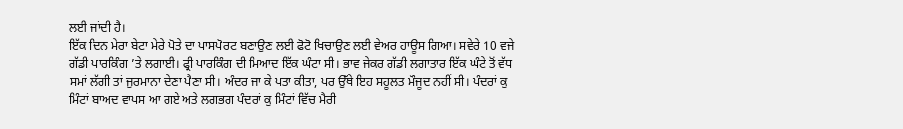ਲਈ ਜਾਂਦੀ ਹੈ।
ਇੱਕ ਦਿਨ ਮੇਰਾ ਬੇਟਾ ਮੇਰੇ ਪੋਤੇ ਦਾ ਪਾਸਪੋਰਟ ਬਣਾਉਣ ਲਈ ਫੋਟੋ ਖਿਚਾਉਣ ਲਈ ਵੇਅਰ ਹਾਊਸ ਗਿਆ। ਸਵੇਰੇ 10 ਵਜੇ ਗੱਡੀ ਪਾਰਕਿੰਗ ’ਤੇ ਲਗਾਈ। ਫ੍ਰੀ ਪਾਰਕਿੰਗ ਦੀ ਮਿਆਦ ਇੱਕ ਘੰਟਾ ਸੀ। ਭਾਵ ਜੇਕਰ ਗੱਡੀ ਲਗਾਤਾਰ ਇੱਕ ਘੰਟੇ ਤੋਂ ਵੱਧ ਸਮਾਂ ਲੱਗੀ ਤਾਂ ਜੁਰਮਾਨਾ ਦੇਣਾ ਪੈਣਾ ਸੀ। ਅੰਦਰ ਜਾ ਕੇ ਪਤਾ ਕੀਤਾ, ਪਰ ਉੱਥੇ ਇਹ ਸਹੂਲਤ ਮੌਜੂਦ ਨਹੀਂ ਸੀ। ਪੰਦਰਾਂ ਕੁ ਮਿੰਟਾਂ ਬਾਅਦ ਵਾਪਸ ਆ ਗਏ ਅਤੇ ਲਗਭਗ ਪੰਦਰਾਂ ਕੁ ਮਿੰਟਾਂ ਵਿੱਚ ਮੈਰੀ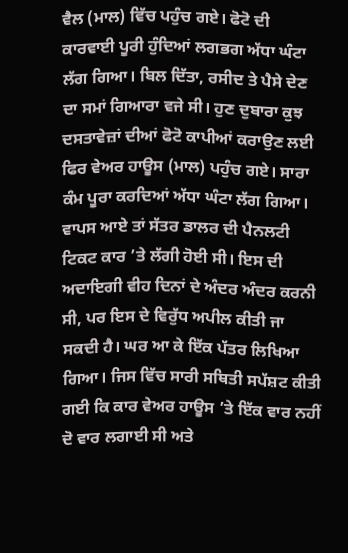ਵੈਲ (ਮਾਲ) ਵਿੱਚ ਪਹੁੰਚ ਗਏ। ਫੋਟੋ ਦੀ ਕਾਰਵਾਈ ਪੂਰੀ ਹੁੰਦਿਆਂ ਲਗਭਗ ਅੱਧਾ ਘੰਟਾ ਲੱਗ ਗਿਆ। ਬਿਲ ਦਿੱਤਾ, ਰਸੀਦ ਤੇ ਪੈਸੇ ਦੇਣ ਦਾ ਸਮਾਂ ਗਿਆਰਾ ਵਜੇ ਸੀ। ਹੁਣ ਦੁਬਾਰਾ ਕੁਝ ਦਸਤਾਵੇਜ਼ਾਂ ਦੀਆਂ ਫੋਟੋ ਕਾਪੀਆਂ ਕਰਾਉਣ ਲਈ ਫਿਰ ਵੇਅਰ ਹਾਊਸ (ਮਾਲ) ਪਹੁੰਚ ਗਏ। ਸਾਰਾ ਕੰਮ ਪੂਰਾ ਕਰਦਿਆਂ ਅੱਧਾ ਘੰਟਾ ਲੱਗ ਗਿਆ। ਵਾਪਸ ਆਏ ਤਾਂ ਸੱਤਰ ਡਾਲਰ ਦੀ ਪੈਨਲਟੀ ਟਿਕਟ ਕਾਰ ’ਤੇ ਲੱਗੀ ਹੋਈ ਸੀ। ਇਸ ਦੀ ਅਦਾਇਗੀ ਵੀਹ ਦਿਨਾਂ ਦੇ ਅੰਦਰ ਅੰਦਰ ਕਰਨੀ ਸੀ, ਪਰ ਇਸ ਦੇ ਵਿਰੁੱਧ ਅਪੀਲ ਕੀਤੀ ਜਾ ਸਕਦੀ ਹੈ। ਘਰ ਆ ਕੇ ਇੱਕ ਪੱਤਰ ਲਿਖਿਆ ਗਿਆ। ਜਿਸ ਵਿੱਚ ਸਾਰੀ ਸਥਿਤੀ ਸਪੱਸ਼ਟ ਕੀਤੀ ਗਈ ਕਿ ਕਾਰ ਵੇਅਰ ਹਾਊਸ ’ਤੇ ਇੱਕ ਵਾਰ ਨਹੀਂ ਦੋ ਵਾਰ ਲਗਾਈ ਸੀ ਅਤੇ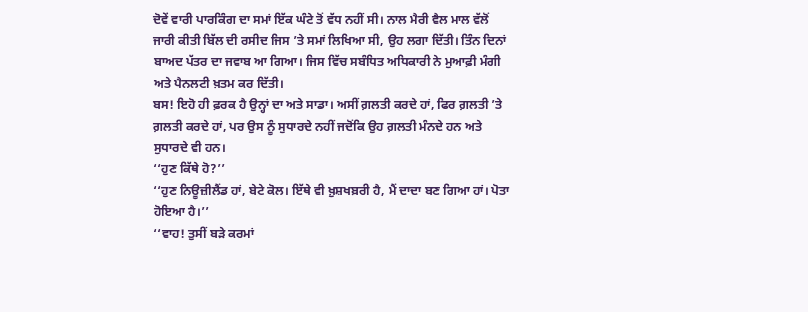ਦੋਵੇਂ ਵਾਰੀ ਪਾਰਕਿੰਗ ਦਾ ਸਮਾਂ ਇੱਕ ਘੰਟੇ ਤੋਂ ਵੱਧ ਨਹੀਂ ਸੀ। ਨਾਲ ਮੈਰੀ ਵੈਲ ਮਾਲ ਵੱਲੋਂ ਜਾਰੀ ਕੀਤੀ ਬਿੱਲ ਦੀ ਰਸੀਦ ਜਿਸ ’ਤੇ ਸਮਾਂ ਲਿਖਿਆ ਸੀ, ਉਹ ਲਗਾ ਦਿੱਤੀ। ਤਿੰਨ ਦਿਨਾਂ ਬਾਅਦ ਪੱਤਰ ਦਾ ਜਵਾਬ ਆ ਗਿਆ। ਜਿਸ ਵਿੱਚ ਸਬੰਧਿਤ ਅਧਿਕਾਰੀ ਨੇ ਮੁਆਫ਼ੀ ਮੰਗੀ ਅਤੇ ਪੈਨਲਟੀ ਖ਼ਤਮ ਕਰ ਦਿੱਤੀ।
ਬਸ! ਇਹੋ ਹੀ ਫ਼ਰਕ ਹੈ ਉਨ੍ਹਾਂ ਦਾ ਅਤੇ ਸਾਡਾ। ਅਸੀਂ ਗ਼ਲਤੀ ਕਰਦੇ ਹਾਂ, ਫਿਰ ਗ਼ਲਤੀ ’ਤੇ ਗ਼ਲਤੀ ਕਰਦੇ ਹਾਂ, ਪਰ ਉਸ ਨੂੰ ਸੁਧਾਰਦੇ ਨਹੀਂ ਜਦੋਂਕਿ ਉਹ ਗ਼ਲਤੀ ਮੰਨਦੇ ਹਨ ਅਤੇ ਸੁਧਾਰਦੇ ਵੀ ਹਨ।
‘‘ਹੁਣ ਕਿੱਥੇ ਹੋ?’’
‘‘ਹੁਣ ਨਿਊਜ਼ੀਲੈਂਡ ਹਾਂ, ਬੇਟੇ ਕੋਲ। ਇੱਥੇ ਵੀ ਖ਼ੁਸ਼ਖਬ਼ਰੀ ਹੈ, ਮੈਂ ਦਾਦਾ ਬਣ ਗਿਆ ਹਾਂ। ਪੋਤਾ ਹੋਇਆ ਹੈ।’’
‘‘ਵਾਹ! ਤੁਸੀਂ ਬੜੇ ਕਰਮਾਂ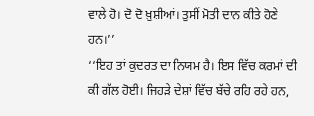ਵਾਲੇ ਹੋ। ਦੋ ਦੋ ਖ਼ੁਸ਼ੀਆਂ। ਤੁਸੀਂ ਮੋਤੀ ਦਾਨ ਕੀਤੇ ਹੋਣੇ ਹਨ।’’
‘‘ਇਹ ਤਾਂ ਕੁਦਰਤ ਦਾ ਨਿਯਮ ਹੈ। ਇਸ ਵਿੱਚ ਕਰਮਾਂ ਦੀ ਕੀ ਗੱਲ ਹੋਈ। ਜਿਹੜੇ ਦੇਸ਼ਾਂ ਵਿੱਚ ਬੱਚੇ ਰਹਿ ਰਹੇ ਹਨ,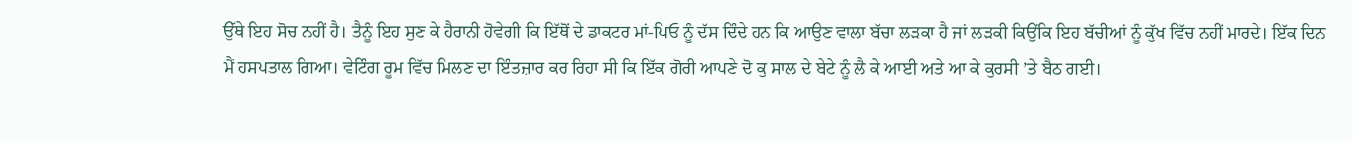ਉੱਥੇ ਇਹ ਸੋਚ ਨਹੀਂ ਹੈ। ਤੈਨੂੰ ਇਹ ਸੁਣ ਕੇ ਹੈਰਾਨੀ ਹੋਵੇਗੀ ਕਿ ਇੱਥੋਂ ਦੇ ਡਾਕਟਰ ਮਾਂ-ਪਿਓ ਨੂੰ ਦੱਸ ਦਿੰਦੇ ਹਨ ਕਿ ਆਉਣ ਵਾਲਾ ਬੱਚਾ ਲੜਕਾ ਹੈ ਜਾਂ ਲੜਕੀ ਕਿਉਂਕਿ ਇਹ ਬੱਚੀਆਂ ਨੂੰ ਕੁੱਖ ਵਿੱਚ ਨਹੀਂ ਮਾਰਦੇ। ਇੱਕ ਦਿਨ ਮੈਂ ਹਸਪਤਾਲ ਗਿਆ। ਵੇਟਿੰਗ ਰੂਮ ਵਿੱਚ ਮਿਲਣ ਦਾ ਇੰਤਜ਼ਾਰ ਕਰ ਰਿਹਾ ਸੀ ਕਿ ਇੱਕ ਗੋਰੀ ਆਪਣੇ ਦੋ ਕੁ ਸਾਲ ਦੇ ਬੇਟੇ ਨੂੰ ਲੈ ਕੇ ਆਈ ਅਤੇ ਆ ਕੇ ਕੁਰਸੀ ’ਤੇ ਬੈਠ ਗਈ।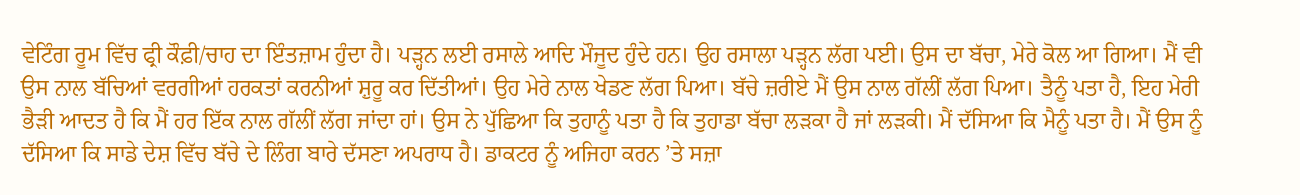ਵੇਟਿੰਗ ਰੂਮ ਵਿੱਚ ਫ੍ਰੀ ਕੌਫ਼ੀ/ਚਾਹ ਦਾ ਇੰਤਜ਼ਾਮ ਹੁੰਦਾ ਹੈ। ਪੜ੍ਹਨ ਲਈ ਰਸਾਲੇ ਆਦਿ ਮੌਜੂਦ ਹੁੰਦੇ ਹਨ। ਉਹ ਰਸਾਲਾ ਪੜ੍ਹਨ ਲੱਗ ਪਈ। ਉਸ ਦਾ ਬੱਚਾ, ਮੇਰੇ ਕੋਲ ਆ ਗਿਆ। ਮੈਂ ਵੀ ਉਸ ਨਾਲ ਬੱਚਿਆਂ ਵਰਗੀਆਂ ਹਰਕਤਾਂ ਕਰਨੀਆਂ ਸ਼ੁਰੂ ਕਰ ਦਿੱਤੀਆਂ। ਉਹ ਮੇਰੇ ਨਾਲ ਖੇਡਣ ਲੱਗ ਪਿਆ। ਬੱਚੇ ਜ਼ਰੀਏ ਮੈਂ ਉਸ ਨਾਲ ਗੱਲੀਂ ਲੱਗ ਪਿਆ। ਤੈਨੂੰ ਪਤਾ ਹੈ, ਇਹ ਮੇਰੀ ਭੈੜੀ ਆਦਤ ਹੈ ਕਿ ਮੈਂ ਹਰ ਇੱਕ ਨਾਲ ਗੱਲੀਂ ਲੱਗ ਜਾਂਦਾ ਹਾਂ। ਉਸ ਨੇ ਪੁੱਛਿਆ ਕਿ ਤੁਹਾਨੂੰ ਪਤਾ ਹੈ ਕਿ ਤੁਹਾਡਾ ਬੱਚਾ ਲੜਕਾ ਹੈ ਜਾਂ ਲੜਕੀ। ਮੈਂ ਦੱਸਿਆ ਕਿ ਮੈਨੂੰ ਪਤਾ ਹੈ। ਮੈਂ ਉਸ ਨੂੰ ਦੱਸਿਆ ਕਿ ਸਾਡੇ ਦੇਸ਼ ਵਿੱਚ ਬੱਚੇ ਦੇ ਲਿੰਗ ਬਾਰੇ ਦੱਸਣਾ ਅਪਰਾਧ ਹੈ। ਡਾਕਟਰ ਨੂੰ ਅਜਿਹਾ ਕਰਨ ’ਤੇ ਸਜ਼ਾ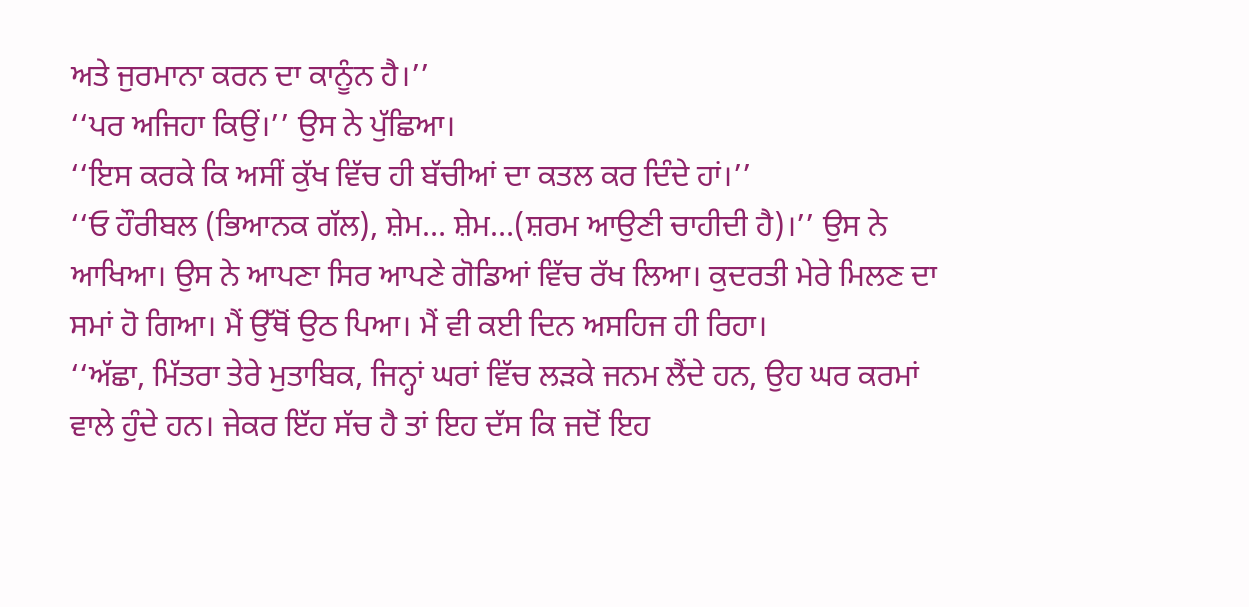ਅਤੇ ਜੁਰਮਾਨਾ ਕਰਨ ਦਾ ਕਾਨੂੰਨ ਹੈ।’’
‘‘ਪਰ ਅਜਿਹਾ ਕਿਉਂ।’’ ਉਸ ਨੇ ਪੁੱਛਿਆ।
‘‘ਇਸ ਕਰਕੇ ਕਿ ਅਸੀਂ ਕੁੱਖ ਵਿੱਚ ਹੀ ਬੱਚੀਆਂ ਦਾ ਕਤਲ ਕਰ ਦਿੰਦੇ ਹਾਂ।’’
‘‘ਓ ਹੌਰੀਬਲ (ਭਿਆਨਕ ਗੱਲ), ਸ਼ੇਮ… ਸ਼ੇਮ…(ਸ਼ਰਮ ਆਉਣੀ ਚਾਹੀਦੀ ਹੈ)।’’ ਉਸ ਨੇ ਆਖਿਆ। ਉਸ ਨੇ ਆਪਣਾ ਸਿਰ ਆਪਣੇ ਗੋਡਿਆਂ ਵਿੱਚ ਰੱਖ ਲਿਆ। ਕੁਦਰਤੀ ਮੇਰੇ ਮਿਲਣ ਦਾ ਸਮਾਂ ਹੋ ਗਿਆ। ਮੈਂ ਉੱਥੋਂ ਉਠ ਪਿਆ। ਮੈਂ ਵੀ ਕਈ ਦਿਨ ਅਸਹਿਜ ਹੀ ਰਿਹਾ।
‘‘ਅੱਛਾ, ਮਿੱਤਰਾ ਤੇਰੇ ਮੁਤਾਬਿਕ, ਜਿਨ੍ਹਾਂ ਘਰਾਂ ਵਿੱਚ ਲੜਕੇ ਜਨਮ ਲੈਂਦੇ ਹਨ, ਉਹ ਘਰ ਕਰਮਾਂ ਵਾਲੇ ਹੁੰਦੇ ਹਨ। ਜੇਕਰ ਇੱਹ ਸੱਚ ਹੈ ਤਾਂ ਇਹ ਦੱਸ ਕਿ ਜਦੋਂ ਇਹ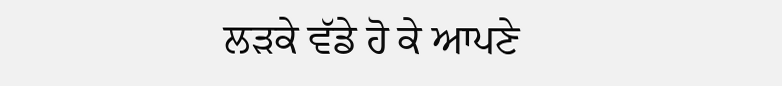ਲੜਕੇ ਵੱਡੇ ਹੋ ਕੇ ਆਪਣੇ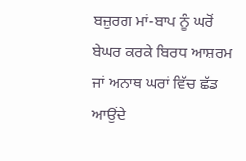ਬਜ਼ੁਰਗ ਮਾਂ-ਬਾਪ ਨੂੰ ਘਰੋਂ ਬੇਘਰ ਕਰਕੇ ਬਿਰਧ ਆਸ਼ਰਮ ਜਾਂ ਅਨਾਥ ਘਰਾਂ ਵਿੱਚ ਛੱਡ ਆਉਂਦੇ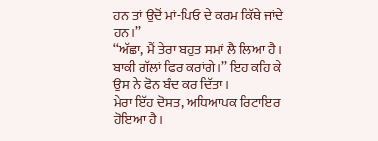ਹਨ ਤਾਂ ਉਦੋਂ ਮਾਂ-ਪਿਓ ਦੇ ਕਰਮ ਕਿੱਥੇ ਜਾਂਦੇ ਹਨ।’’
‘‘ਅੱਛਾ, ਮੈਂ ਤੇਰਾ ਬਹੁਤ ਸਮਾਂ ਲੈ ਲਿਆ ਹੈ। ਬਾਕੀ ਗੱਲਾਂ ਫਿਰ ਕਰਾਂਗੇ।’’ ਇਹ ਕਹਿ ਕੇ ਉਸ ਨੇ ਫੋਨ ਬੰਦ ਕਰ ਦਿੱਤਾ।
ਮੇਰਾ ਇੱਹ ਦੋਸਤ, ਅਧਿਆਪਕ ਰਿਟਾਇਰ ਹੋਇਆ ਹੈ।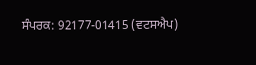ਸੰਪਰਕ: 92177-01415 (ਵਟਸਐਪ)